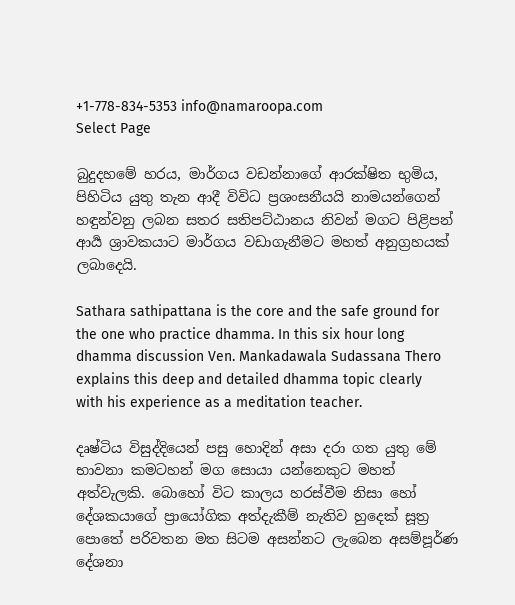+1-778-834-5353 info@namaroopa.com
Select Page

බුදුදහමේ හරය, මාර්ගය වඩන්නාගේ ආරක්ෂිත භුමිය, පිහිටිය යුතු තැන ආදී විවිධ ප්‍රශංසනීයයි නාමයන්ගෙන් හඳුන්වනු ලබන සතර සතිපට්ඨානය නිවන් මගට පිළිපන් ආර්‍ය ශ්‍රාවකයාට මාර්ගය වඩාගැනීමට මහත් අනුග්‍රහයක් ලබාදෙයි.

Sathara sathipattana is the core and the safe ground for the one who practice dhamma. In this six hour long dhamma discussion Ven. Mankadawala Sudassana Thero explains this deep and detailed dhamma topic clearly with his experience as a meditation teacher.

දෘෂ්ටිය විසුද්දියෙන් පසු හොදින් අසා දරා ගත යුතු මේ භාවනා කමටහන් මග සොයා යන්නෙකුට මහත් අත්වැලකි. බොහෝ විට කාලය හරස්වීම නිසා හෝ දේශකයාගේ ප්‍රායෝගික අත්දැකීම් නැතිව හුදෙක් සූත්‍ර පොතේ පරිවතන මත සිටම අසන්නට ලැබෙන අසම්පූර්ණ දේශනා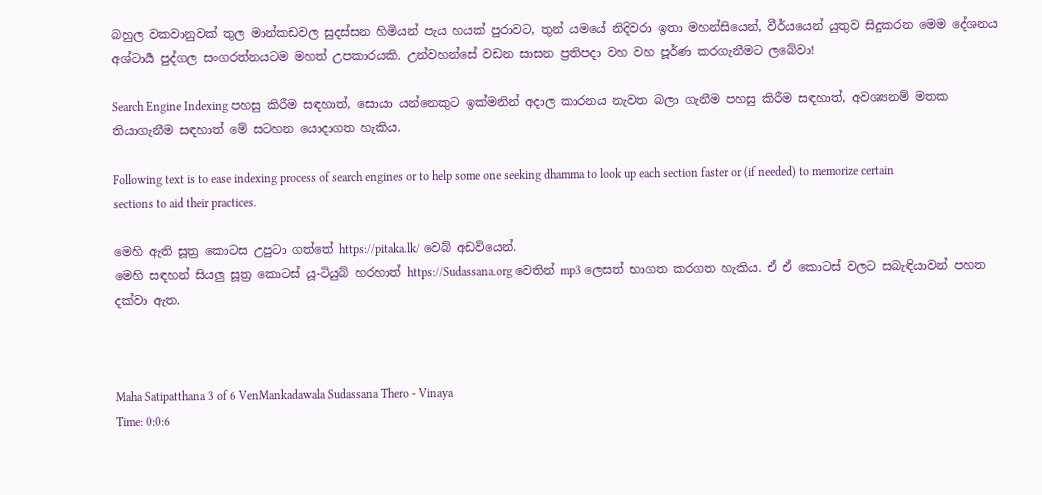බහුල වකවානුවක් තුල මාන්කඩවල සුදස්සන හිමියන් පැය හයක් පුරාවට, තුන්‍ යමයේ නිදිවරා ඉතා මහන්සියෙන්, වීර්යයෙන් යුතුව සිදුකරන මෙම දේශනය අශ්ටාර්‍ය පුද්ගල සංගරත්නයටම මහත් උපකාරයකි. උන්වහන්සේ වඩන සාසන ප්‍රතිපදා වහ වහ පූර්ණ කරගැනීමට ලබේවා!

Search Engine Indexing පහසු කිරීම සඳහාත්, සොයා යන්නෙකුට ඉක්මනින් අදාල කාරනය නැවත බලා ගැනීම පහසු කිරීම සඳහාත්, අවශ්‍යනම් මතක තියාගැනීම සඳහාත් මේ සටහන යොදාගත හැකිය.

Following text is to ease indexing process of search engines or to help some one seeking dhamma to look up each section faster or (if needed) to memorize certain sections to aid their practices.

මෙහි ඇති සූත්‍ර කොටස උපුටා ගත්තේ https://pitaka.lk/ වෙබ් අඩවියෙන්.
මෙහි සඳහන් සියලු සූත්‍ර කොටස් යූ-ටියුබ් හරහාත් https://Sudassana.org වෙතින් mp3 ලෙසත් භාගත කරගත හැකිය. ඒ ඒ කොටස් වලට සබැඳියාවන් පහත දක්වා ඇත.



Maha Satipatthana 3 of 6 VenMankadawala Sudassana Thero - Vinaya
Time: 0:0:6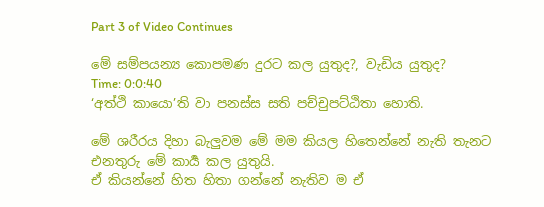Part 3 of Video Continues

මේ සම්පයන්‍ය කොපමණ දුරට කල යුතුද?, වැඩිය යුතුද?
Time: 0:0:40
‘අත්ථි කායො’ති වා පනස්ස සති පච්චුපට්ඨිතා හොති.

මේ ශරීරය දිහා බැලුවම මේ මම කියල හිතෙන්නේ නැති තැනට එනතුරු මේ කාර්‍ය කල යුතුයි.
ඒ කියන්නේ හිත හිතා ගන්නේ නැතිව ම ඒ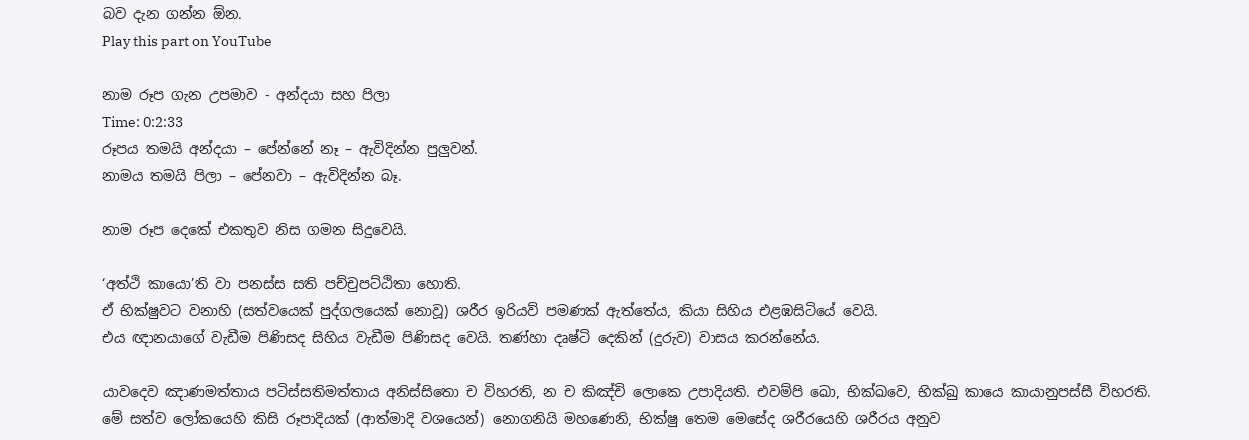බව දැන ගන්න ඕන.
Play this part on YouTube

නාම රූප ගැන උපමාව - අන්දයා සහ පිලා
Time: 0:2:33
රූපය තමයි අන්දයා – පේන්නේ නෑ – ඇවිදින්න පුලුවන්.
නාමය තමයි පිලා – පේනවා – ඇවිදින්න බෑ.

නාම රූප දෙකේ එකතුව නිස ගමන සිදුවෙයි.

‘අත්ථි කායො’ති වා පනස්ස සති පච්චුපට්ඨිතා හොති.
ඒ භික්ෂුවට වනාහි (සත්වයෙක් පුද්ගලයෙක් නොවූ) ශරීර ඉරියව් පමණක් ඇත්තේය, කියා සිහිය එළඹසිටියේ වෙයි.
එය ඥානයාගේ වැඩීම පිණිසද සිහිය වැඩීම පිණිසද වෙයි. තණ්හා දෘෂ්ටි දෙකින් (දුරුව) වාසය කරන්නේය.

යාවදෙව ඤාණමත්තාය පටිස්සතිමත්තාය අනිස්සිතො ච විහරති, න ච කිඤ්චි ලොකෙ උපාදියති. එවම්පි ඛො, භික්ඛවෙ, භික්ඛු කායෙ කායානුපස්සී විහරති.
මේ සත්ව ලෝකයෙහි කිසි රූපාදියක් (ආත්මාදි වශයෙන්) නොගනියි මහණෙනි, භික්ෂු තෙම මෙසේද ශරීරයෙහි ශරීරය අනුව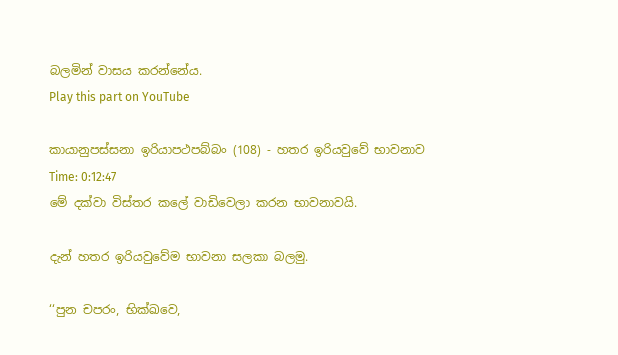බලමින් වාසය කරන්නේය.
Play this part on YouTube

කායානුපස්සනා ඉරියාපථපබ්බං (108) - හතර ඉරියවුවේ භාවනාව
Time: 0:12:47
මේ දක්වා විස්තර කලේ වාඩිවෙලා කරන භාවනාවයි.

දැන් හතර ඉරියවුවේම භාවනා සලකා බලමු.

‘‘පුන චපරං, භික්ඛවෙ,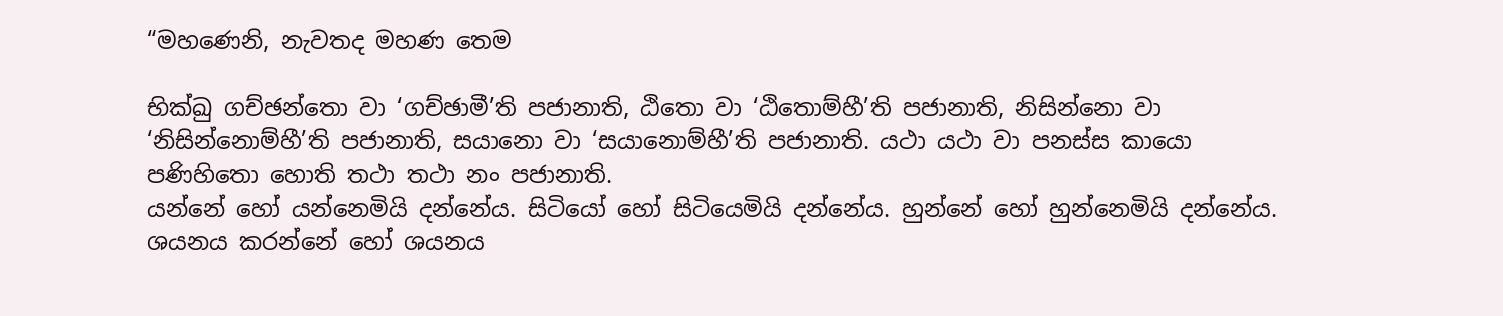“මහණෙනි, නැවතද මහණ තෙම

භික්ඛු ගච්ඡන්තො වා ‘ගච්ඡාමී’ති පජානාති, ඨිතො වා ‘ඨිතොම්හී’ති පජානාති, නිසින්නො වා ‘නිසින්නොම්හී’ති පජානාති, සයානො වා ‘සයානොම්හී’ති පජානාති. යථා යථා වා පනස්ස කායො පණිහිතො හොති තථා තථා නං පජානාති.
යන්නේ හෝ යන්නෙමියි දන්නේය. සිටියෝ හෝ සිටියෙමියි දන්නේය. හුන්නේ හෝ හුන්නෙමියි දන්නේය. ශයනය කරන්නේ හෝ ශයනය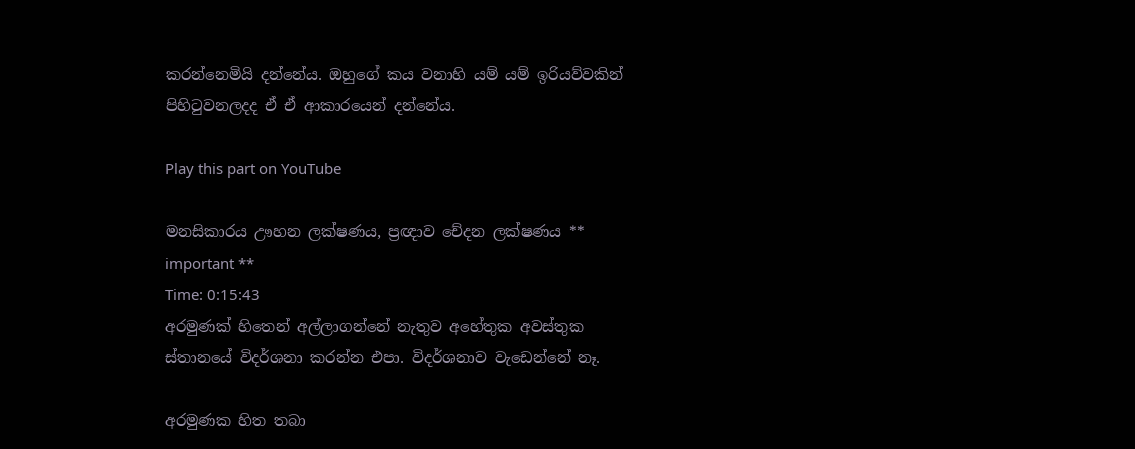කරන්නෙමියි දන්නේය. ඔහුගේ කය වනාහි යම් යම් ඉරියව්වකින් පිහිටුවනලදද ඒ ඒ ආකාරයෙන් දන්නේය.

Play this part on YouTube

මනසිකාරය ඌහන ලක්ෂණය, ප්‍රඥාව චේදන ලක්ෂණය ** important **
Time: 0:15:43
අරමුණක් හිතෙන් අල්ලාගන්නේ නැතුව අහේතුක අවස්තුක ස්තානයේ විදර්ශනා කරන්න එපා. විදර්ශනාව වැඩෙන්නේ නෑ.

අරමුණක හිත තබා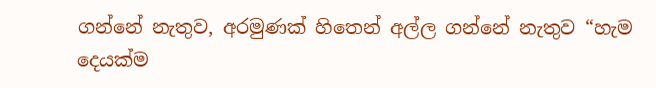ගන්නේ නැතුව, අරමුණක් හිතෙන් අල්ල ගන්නේ නැතුව “හැම දෙයක්ම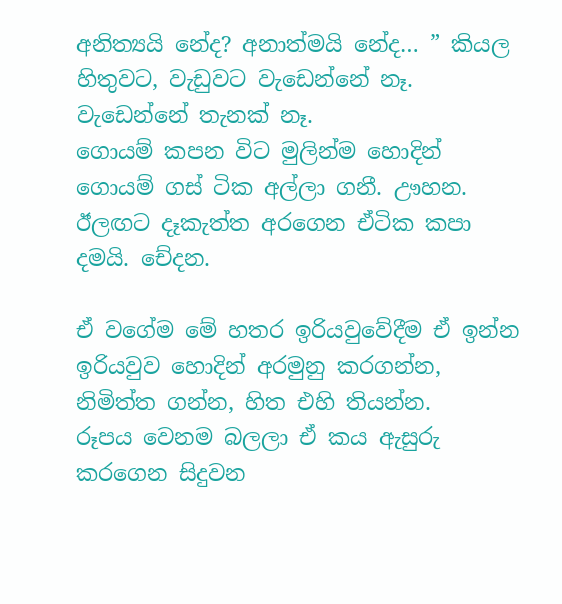අනිත්‍යයි නේද? අනාත්මයි නේද… ” කියල හිතුවට, වැඩුවට වැඩෙන්නේ නෑ. වැඩෙන්නේ තැනක් නෑ.
ගොයම් කපන විට මුලින්ම හොදින් ගොයම් ගස් ටික අල්ලා ගනී. ඌහන.
ඊලඟට දෑකැත්ත අරගෙන ඒටික කපා දමයි. චේදන.

ඒ වගේම මේ හතර ඉරියවුවේදීම ඒ ඉන්න ඉරියවුව හොදින් අරමුනු කරගන්න, නිමිත්ත ගන්න, හිත එහි තියන්න.
රූපය වෙනම බලලා ඒ කය ඇසුරු කරගෙන සිදුවන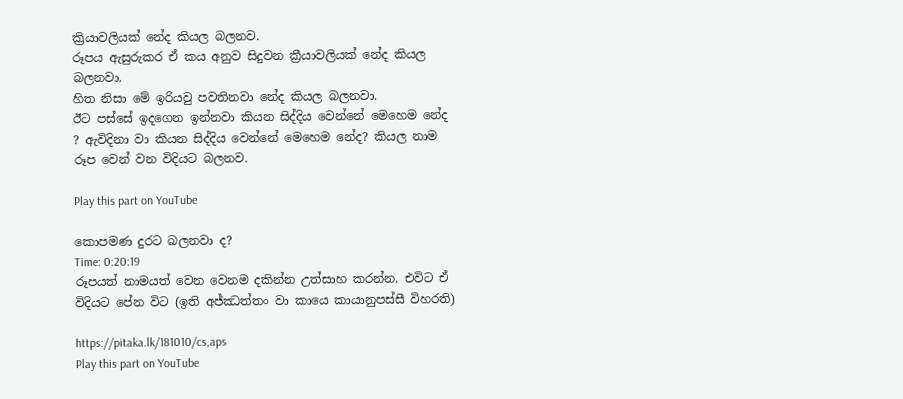ක්‍රියාවලියක් නේද කියල බලනව.
රූපය ඇසුරුකර ඒ කය අනුව සිදුවන ක්‍රීයාවලියක් නේද කියල බලනවා.
හිත නිසා මේ ඉරියවු පවතිනවා නේද කියල බලනවා.
ඊට පස්සේ ඉදගෙන ඉන්නවා කියන සිද්දිය වෙන්නේ මෙහෙම නේද ? ඇවිදිනා වා කියන සිද්දිය වෙන්නේ මෙහෙම නේද? කියල නාම රූප වෙන් වන විදියට බලනව.

Play this part on YouTube

කොපමණ දුරට බලනවා ද?
Time: 0:20:19
රූපයත් නාමයත් වෙන වෙනම දකින්න උත්සාහ කරන්න. එවිට ඒ විදියට පේන විට (ඉති අජ්ඣත්තං වා කායෙ කායානුපස්සී විහරති)

https://pitaka.lk/181010/cs,aps
Play this part on YouTube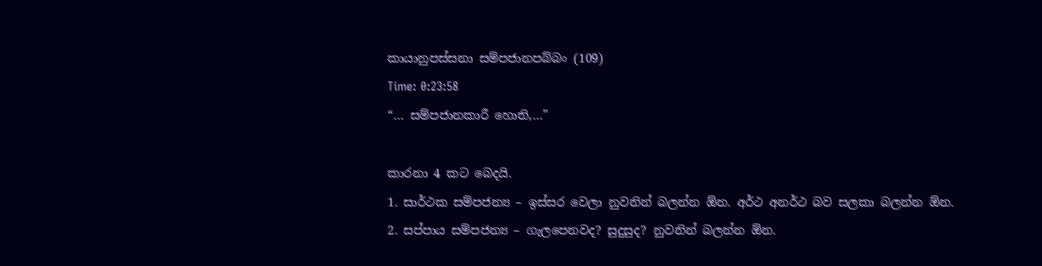කායානුපස්සනා සම්පජානපබ්බං (109)
Time: 0:23:58
“… සම්පජානකාරී හොති,…”

කාරනා 4 කට බෙදයි.
1. සාර්ථක සම්පජන්‍ය – ඉස්සර වෙලා නුවනින් බලන්න ඕන. අර්ථ අනර්ථ බව සලකා බලන්න ඕන.
2. සප්පාය සම්පජන්‍ය – ගැලපෙනවද? සුදුසුද? නුවනින් බලන්න ඕන.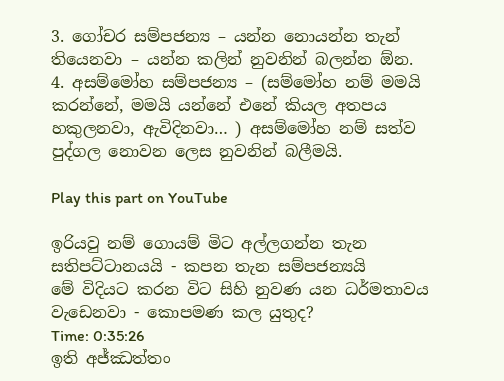3. ගෝචර සම්පජන්‍ය – යන්න නොයන්න තැන් තියෙනවා – යන්න කලින් නුවනින් බලන්න ඕන.
4. අසම්මෝහ සම්පජන්‍ය – (සම්මෝහ නම් මමයි කරන්නේ, මමයි යන්නේ එනේ කියල අතපය හකුලනවා, ඇවිදිනවා… ) අසම්මෝහ නම් සත්ව පුද්ගල නොවන ලෙස නුවනින් බලීමයි.

Play this part on YouTube

ඉරියවු නම් ගොයම් මිට අල්ලගන්න තැන සතිපට්ටානයයි - කපන තැන සම්පජන්‍යයි
මේ විදියට කරන විට සිහි නුවණ යන ධර්මතාවය වැඩෙනවා - කොපමණ කල යුතුද?
Time: 0:35:26
ඉති අජ්ඣත්තං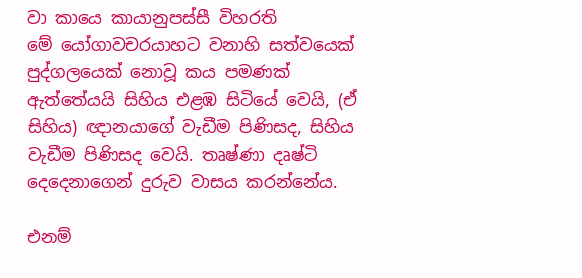වා කායෙ කායානුපස්සී විහරති
මේ යෝගාවචරයාහට වනාහි සත්වයෙක් පුද්ගලයෙක් නොවූ කය පමණක් ඇත්තේයයි සිහිය එළඹ සිටියේ වෙයි, (ඒ සිහිය) ඥානයාගේ වැඩීම පිණිසද, සිහිය වැඩීම පිණිසද වෙයි. තෘෂ්ණා දෘෂ්ටි දෙදෙනාගෙන් දුරුව වාසය කරන්නේය.

එනම්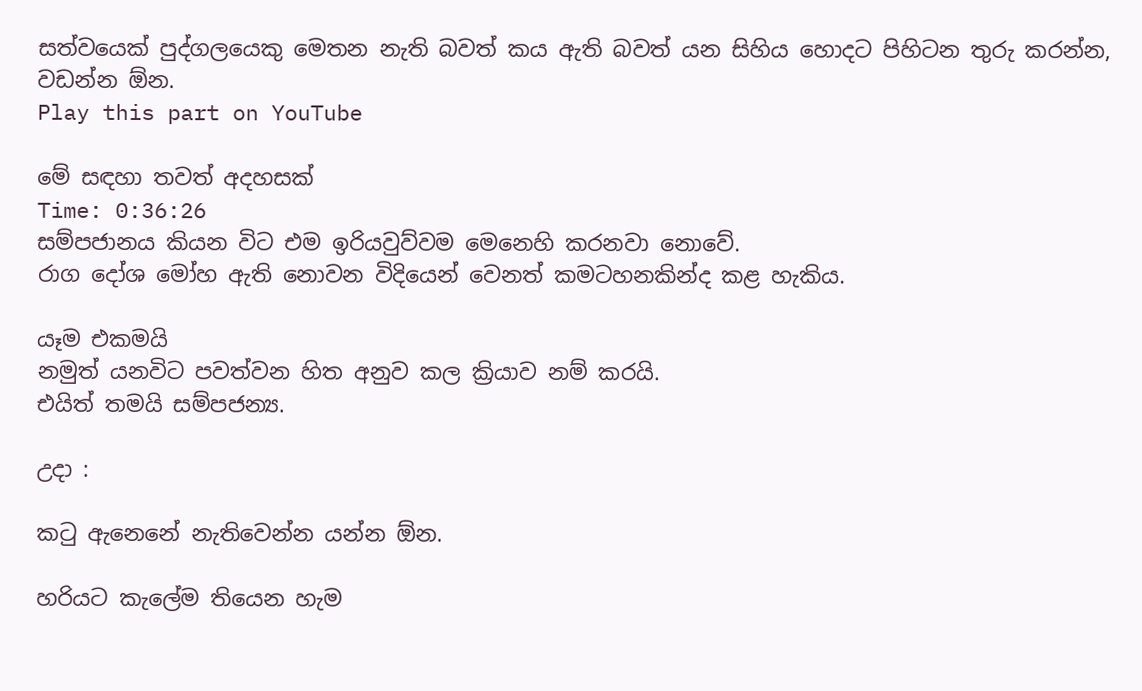සත්වයෙක් පුද්ගලයෙකු මෙතන නැති බවත් කය ඇති බවත් යන සිහිය හොදට පිහිටන තුරු කරන්න, වඩන්න ඕන.
Play this part on YouTube

මේ සඳහා තවත් අදහසක්
Time: 0:36:26
සම්පජානය කියන විට එම ඉරියවුව්වම මෙනෙහි කරනවා නොවේ.
රාග දෝශ මෝහ ඇති නොවන විදියෙන් වෙනත් කමටහනකින්ද කළ හැකිය.

යෑම එකමයි
නමුත් යනවිට පවත්වන හිත අනුව කල ක්‍රියාව නම් කරයි.
එයිත් තමයි සම්පජන්‍ය.

උදා :

කටු ඇනෙනේ නැතිවෙන්න යන්න ඕන.

හරියට කැලේම තියෙන හැම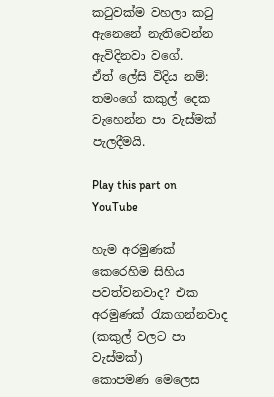කටුවක්ම වහලා කටු ඇනෙනේ නැතිවෙන්න ඇවිදිනවා වගේ.
ඒත් ලේසි විදිය නම්:
තමංගේ කකුල් දෙක වැහෙන්න පා වැස්මක් පැලදීමයි.

Play this part on YouTube

හැම අරමුණක් කෙරෙහිම සිහිය පවත්වනවාද? එක අරමුණක් රැකගන්නවාද (කකුල් වලට පා වැස්මක්)
කොපමණ මෙලෙස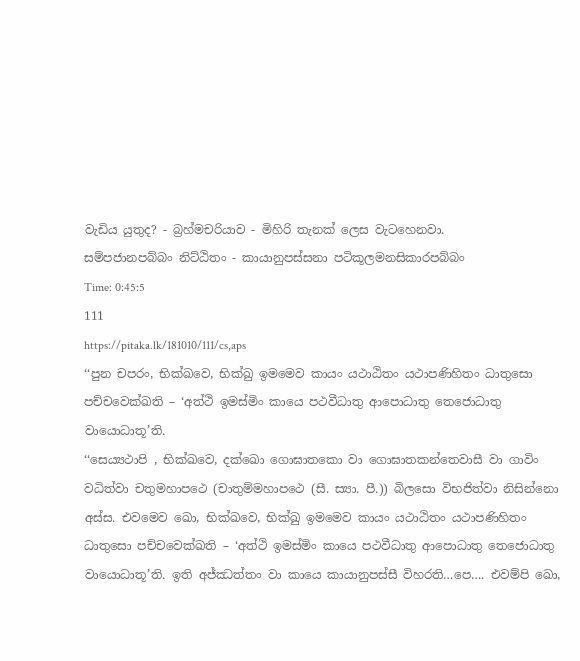වැඩිය යුතුද? - බ්‍රහ්මචරියාව - මිහිරි තැනක් ලෙස වැටහෙනවා.
සම්පජානපබ්බං නිට්ඨිතං - කායානුපස්සනා පටිකූලමනසිකාරපබ්බං
Time: 0:45:5
111
https://pitaka.lk/181010/111/cs,aps
‘‘පුන චපරං, භික්ඛවෙ, භික්ඛු ඉමමෙව කායං යථාඨිතං යථාපණිහිතං ධාතුසො පච්චවෙක්ඛති – ‘අත්ථි ඉමස්මිං කායෙ පථවීධාතු ආපොධාතු තෙජොධාතු වායොධාතූ’ති.
‘‘සෙය්‍යථාපි , භික්ඛවෙ, දක්ඛො ගොඝාතකො වා ගොඝාතකන්තෙවාසී වා ගාවිං වධිත්වා චතුමහාපථෙ (චාතුම්මහාපථෙ (සී. ස්‍යා. පී.)) බිලසො විභජිත්වා නිසින්නො අස්ස. එවමෙව ඛො, භික්ඛවෙ, භික්ඛු ඉමමෙව කායං යථාඨිතං යථාපණිහිතං ධාතුසො පච්චවෙක්ඛති – ‘අත්ථි ඉමස්මිං කායෙ පථවීධාතු ආපොධාතු තෙජොධාතු වායොධාතූ’ති. ඉති අජ්ඣත්තං වා කායෙ කායානුපස්සී විහරති…පෙ…. එවම්පි ඛො,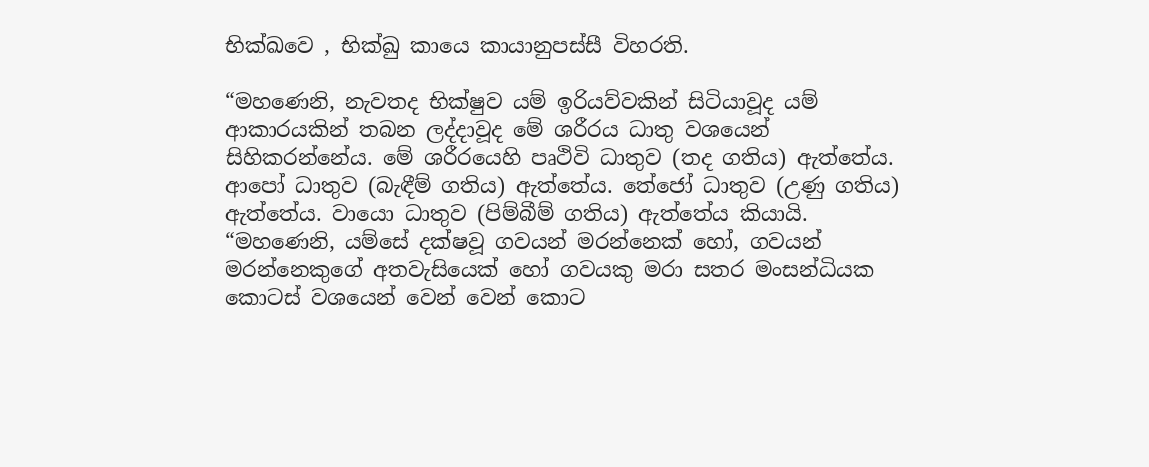භික්ඛවෙ , භික්ඛු කායෙ කායානුපස්සී විහරති.

“මහණෙනි, නැවතද භික්ෂුව යම් ඉරියව්වකින් සිටියාවූද යම් ආකාරයකින් තබන ලද්දාවූද මේ ශරීරය ධාතු වශයෙන් සිහිකරන්නේය. මේ ශරීරයෙහි පෘථිවි ධාතුව (තද ගතිය) ඇත්තේය. ආපෝ ධාතුව (බැඳීම් ගතිය) ඇත්තේය. තේජෝ ධාතුව (උණු ගතිය) ඇත්තේය. වායො ධාතුව (පිම්බීම් ගතිය) ඇත්තේය කියායි.
“මහණෙනි, යම්සේ දක්ෂවූ ගවයන් මරන්නෙක් හෝ, ගවයන් මරන්නෙකුගේ අතවැසියෙක් හෝ ගවයකු මරා සතර මංසන්ධියක කොටස් වශයෙන් වෙන් වෙන් කොට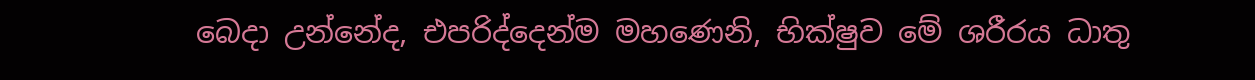බෙදා උන්නේද, එපරිද්දෙන්ම මහණෙනි, භික්ෂුව මේ ශරීරය ධාතු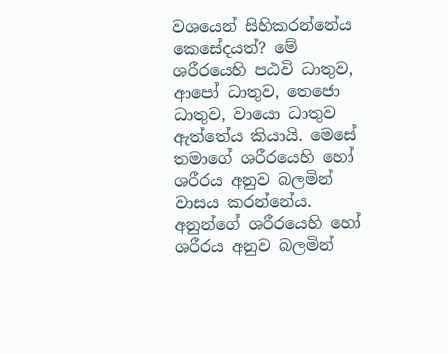වශයෙන් සිහිකරන්නේය කෙසේදයත්? මේ ශරීරයෙහි පඨවි ධාතුව, ආපෝ ධාතුව, තෙජො ධාතුව, වායො ධාතුව ඇත්තේය කියායි. මෙසේ තමාගේ ශරීරයෙහි හෝ ශරීරය අනුව බලමින් වාසය කරන්නේය. අනුන්ගේ ශරීරයෙහි හෝ ශරීරය අනුව බලමින්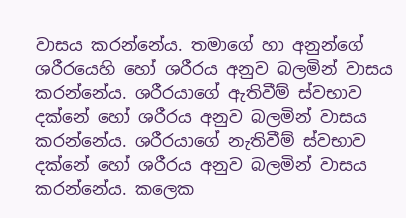වාසය කරන්නේය. තමාගේ හා අනුන්ගේ ශරීරයෙහි හෝ ශරීරය අනුව බලමින් වාසය කරන්නේය. ශරීරයාගේ ඇතිවීම් ස්වභාව දක්නේ හෝ ශරීරය අනුව බලමින් වාසය කරන්නේය. ශරීරයාගේ නැතිවීම් ස්වභාව දක්නේ හෝ ශරීරය අනුව බලමින් වාසය කරන්නේය. කලෙක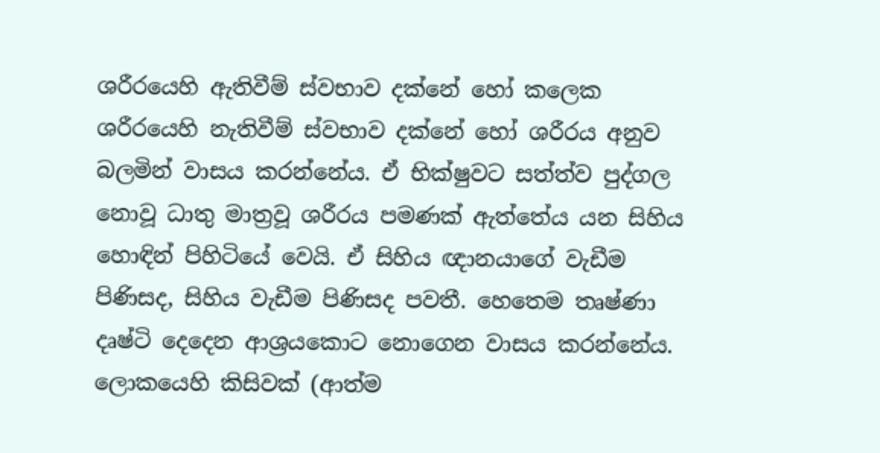ශරීරයෙහි ඇතිවීම් ස්වභාව දක්නේ හෝ කලෙක ශරීරයෙහි නැතිවීම් ස්වභාව දක්නේ හෝ ශරීරය අනුව බලමින් වාසය කරන්නේය. ඒ භික්ෂුවට සත්ත්ව පුද්ගල නොවූ ධාතු මාත්‍රවූ ශරීරය පමණක් ඇත්තේය යන සිහිය හොඳින් පිහිටියේ වෙයි. ඒ සිහිය ඥානයාගේ වැඩීම පිණිසද, සිහිය වැඩීම පිණිසද පවතී. හෙතෙම තෘෂ්ණා දෘෂ්ටි දෙදෙන ආශ්‍රයකොට නොගෙන වාසය කරන්නේය. ලොකයෙහි කිසිවක් (ආත්ම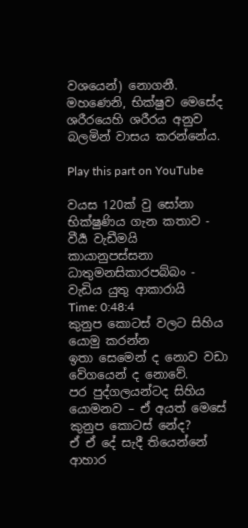වශයෙන්) නොගනී. මහණෙනි, භික්ෂුව මෙසේද ශරීරයෙහි ශරීරය අනුව බලමින් වාසය කරන්නේය.

Play this part on YouTube

වයස 120ක් වු සෝනා භික්ෂුණිය ගැන කතාව - වීර්‍ය වැඩීමයි
කායානුපස්සනා ධාතුමනසිකාරපබ්බං - වැඩිය යුතු ආකාරායි
Time: 0:48:4
කුනුප කොටස් වලට සිහිය යොමු කරන්න
ඉතා සෙමෙන් ද නොව වඩා වේගයෙන් ද නොවේ.
පර පුද්ගලයන්ටද සිහිය යොමනව – ඒ අයත් මෙසේ කුනුප කොටස් නේද?
ඒ ඒ දේ සැදී තියෙන්නේ ආහාර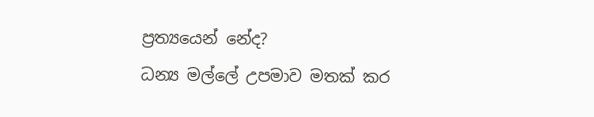ප්‍රත්‍යයෙන් නේද?
ධන්‍ය මල්ලේ උපමාව මතක් කර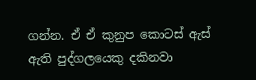ගන්න. ඒ ඒ කුනුප කොටස් ඇස් ඇති පුද්ගලයෙකු දකිනවා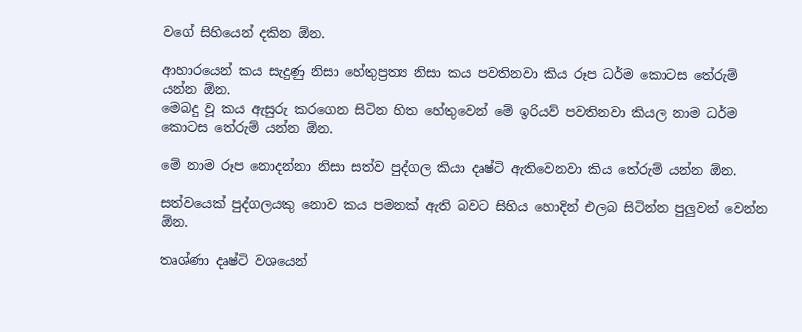වගේ සිහියෙන් දකින ඕන.

ආහාරයෙන් කය සැදුණු නිසා හේතුප්‍රත්‍ය නිසා කය පවතිනවා කිය රූප ධර්ම කොටස තේරුම් යන්න ඕන.
මෙබදු වූ කය ඇසුරු කරගෙන සිටින හිත හේතුවෙන් මේ ඉරියව් පවතිනවා කියල නාම ධර්ම කොටස තේරුම් යන්න ඕන.

මේ නාම රූප නොදන්නා නිසා සත්ව පුද්ගල කියා දෘෂ්ටි ඇතිවෙනවා කිය තේරුම් යන්න ඕන.

සත්වයෙක් පුද්ගලයකු නොව කය පමනක් ඇති බවට සිහිය හොදින් එලබ සිටින්න පුලුවන් වෙන්න ඕන.

තෘශ්ණා දෘෂ්ටි වශයෙන්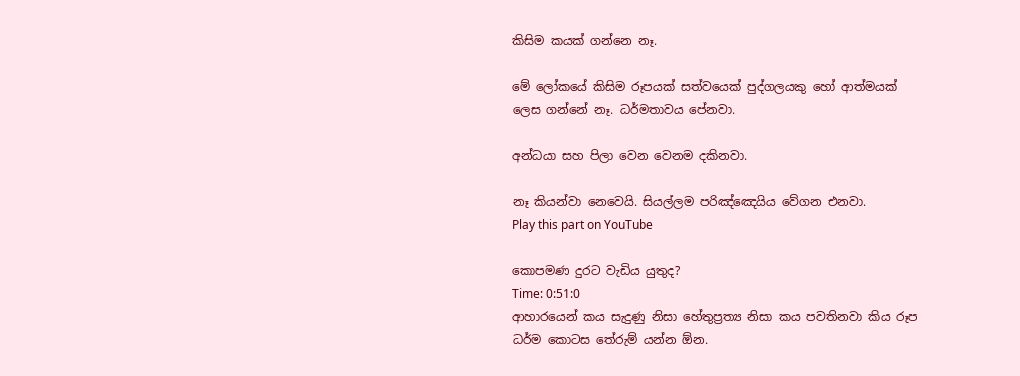කිසිම කයක් ගන්නෙ නෑ.

මේ ලෝකයේ කිසිම රූපයක් සත්වයෙක් පුද්ගලයකු හෝ ආත්මයක් ලෙස ගන්නේ නෑ. ධර්මතාවය පේනවා.

අන්ධයා සහ පිලා වෙන වෙනම දකිනවා.

නෑ කියන්වා නෙවෙයි. සියල්ලම පරිඤ්ඤෙයිය වේගන එනවා.
Play this part on YouTube

කොපමණ දුරට වැඩිය යුතුද?
Time: 0:51:0
ආහාරයෙන් කය සැදුණු නිසා හේතුප්‍රත්‍ය නිසා කය පවතිනවා කිය රූප ධර්ම කොටස තේරුම් යන්න ඕන.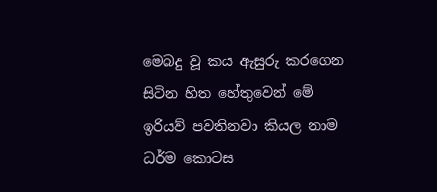මෙබදු වූ කය ඇසුරු කරගෙන සිටින හිත හේතුවෙන් මේ ඉරියව් පවතිනවා කියල නාම ධර්ම කොටස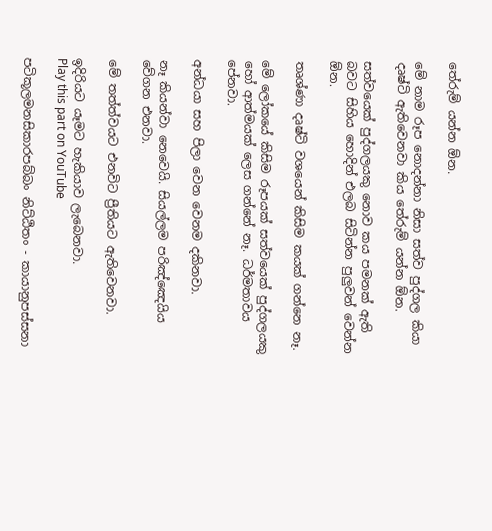තේරුම් යන්න ඕන.

මේ නාම රූප නොදන්නා නිසා සත්ව පුද්ගල කියා දෘෂ්ටි ඇතිවෙනවා කිය තේරුම් යන්න ඕන.

සත්වයෙක් පුද්ගලයකු නොව කය පමනක් ඇති බවට සිහිය හොදින් එලබ සිටින්න පුලුවන් වෙන්න ඕන.

තෘශ්ණා දෘෂ්ටි වශයෙන් කිසිම කයක් ගන්නෙ නෑ.

මේ ලෝකයේ කිසිම රූපයක් සත්වයෙක් පුද්ගලයකු හෝ ආත්මයක් ලෙස ගන්නේ නෑ. ධර්මතාවය පේනවා.

අන්ධයා සහ පිලා වෙන වෙනම දකිනවා.

නෑ කියන්වා නෙවෙයි. සියල්ලම පරිඤ්ඤෙයිය වේගන එනවා.

මේ තත්ත්වයට එනවිට ප්‍රීතියට ඇතිවෙනවා.

ඉදිරියට යෑමට හැකියාව ලැබෙනවා.
Play this part on YouTube

පටිකූලමනසිකාරපබ්බං නිට්ඨිතං - කායානුපස්සනා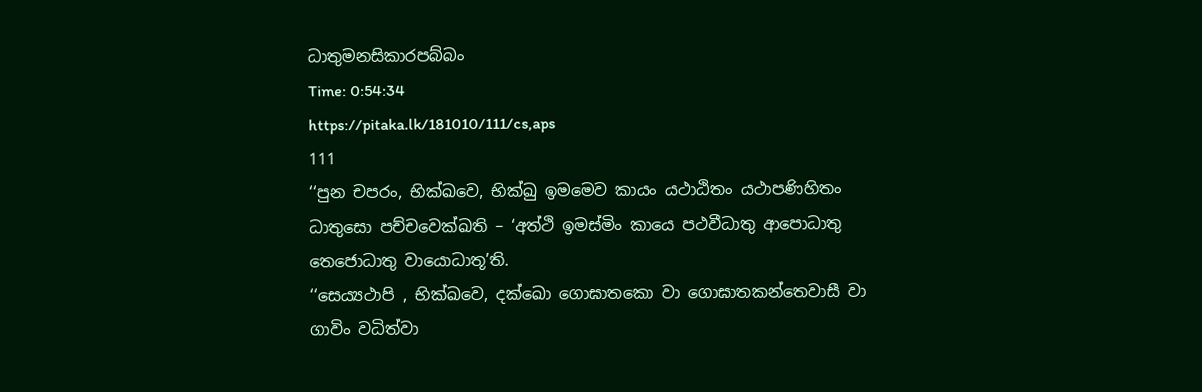ධාතුමනසිකාරපබ්බං
Time: 0:54:34
https://pitaka.lk/181010/111/cs,aps
111
‘‘පුන චපරං, භික්ඛවෙ, භික්ඛු ඉමමෙව කායං යථාඨිතං යථාපණිහිතං ධාතුසො පච්චවෙක්ඛති – ‘අත්ථි ඉමස්මිං කායෙ පථවීධාතු ආපොධාතු තෙජොධාතු වායොධාතූ’ති.
‘‘සෙය්‍යථාපි , භික්ඛවෙ, දක්ඛො ගොඝාතකො වා ගොඝාතකන්තෙවාසී වා ගාවිං වධිත්වා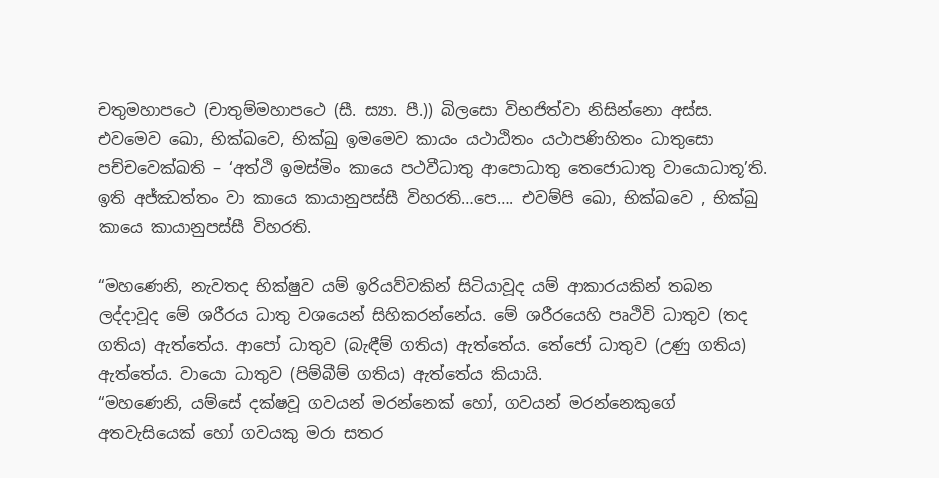චතුමහාපථෙ (චාතුම්මහාපථෙ (සී. ස්‍යා. පී.)) බිලසො විභජිත්වා නිසින්නො අස්ස. එවමෙව ඛො, භික්ඛවෙ, භික්ඛු ඉමමෙව කායං යථාඨිතං යථාපණිහිතං ධාතුසො පච්චවෙක්ඛති – ‘අත්ථි ඉමස්මිං කායෙ පථවීධාතු ආපොධාතු තෙජොධාතු වායොධාතූ’ති. ඉති අජ්ඣත්තං වා කායෙ කායානුපස්සී විහරති…පෙ…. එවම්පි ඛො, භික්ඛවෙ , භික්ඛු කායෙ කායානුපස්සී විහරති.

“මහණෙනි, නැවතද භික්ෂුව යම් ඉරියව්වකින් සිටියාවූද යම් ආකාරයකින් තබන ලද්දාවූද මේ ශරීරය ධාතු වශයෙන් සිහිකරන්නේය. මේ ශරීරයෙහි පෘථිවි ධාතුව (තද ගතිය) ඇත්තේය. ආපෝ ධාතුව (බැඳීම් ගතිය) ඇත්තේය. තේජෝ ධාතුව (උණු ගතිය) ඇත්තේය. වායො ධාතුව (පිම්බීම් ගතිය) ඇත්තේය කියායි.
“මහණෙනි, යම්සේ දක්ෂවූ ගවයන් මරන්නෙක් හෝ, ගවයන් මරන්නෙකුගේ අතවැසියෙක් හෝ ගවයකු මරා සතර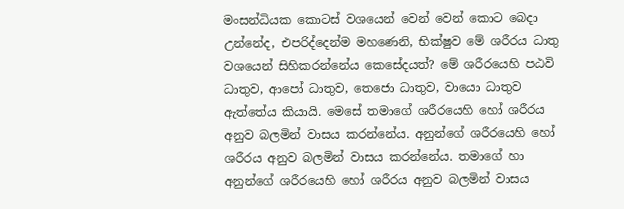මංසන්ධියක කොටස් වශයෙන් වෙන් වෙන් කොට බෙදා උන්නේද, එපරිද්දෙන්ම මහණෙනි, භික්ෂුව මේ ශරීරය ධාතු වශයෙන් සිහිකරන්නේය කෙසේදයත්? මේ ශරීරයෙහි පඨවි ධාතුව, ආපෝ ධාතුව, තෙජො ධාතුව, වායො ධාතුව ඇත්තේය කියායි. මෙසේ තමාගේ ශරීරයෙහි හෝ ශරීරය අනුව බලමින් වාසය කරන්නේය. අනුන්ගේ ශරීරයෙහි හෝ ශරීරය අනුව බලමින් වාසය කරන්නේය. තමාගේ හා අනුන්ගේ ශරීරයෙහි හෝ ශරීරය අනුව බලමින් වාසය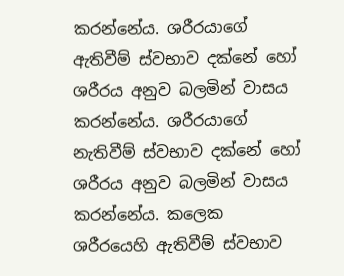කරන්නේය. ශරීරයාගේ ඇතිවීම් ස්වභාව දක්නේ හෝ ශරීරය අනුව බලමින් වාසය කරන්නේය. ශරීරයාගේ නැතිවීම් ස්වභාව දක්නේ හෝ ශරීරය අනුව බලමින් වාසය කරන්නේය. කලෙක ශරීරයෙහි ඇතිවීම් ස්වභාව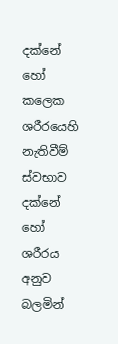දක්නේ හෝ කලෙක ශරීරයෙහි නැතිවීම් ස්වභාව දක්නේ හෝ ශරීරය අනුව බලමින්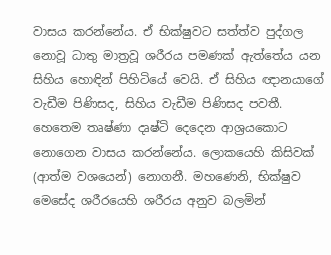වාසය කරන්නේය. ඒ භික්ෂුවට සත්ත්ව පුද්ගල නොවූ ධාතු මාත්‍රවූ ශරීරය පමණක් ඇත්තේය යන සිහිය හොඳින් පිහිටියේ වෙයි. ඒ සිහිය ඥානයාගේ වැඩීම පිණිසද, සිහිය වැඩීම පිණිසද පවතී. හෙතෙම තෘෂ්ණා දෘෂ්ටි දෙදෙන ආශ්‍රයකොට නොගෙන වාසය කරන්නේය. ලොකයෙහි කිසිවක් (ආත්ම වශයෙන්) නොගනී. මහණෙනි, භික්ෂුව මෙසේද ශරීරයෙහි ශරීරය අනුව බලමින්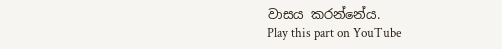වාසය කරන්නේය.
Play this part on YouTube